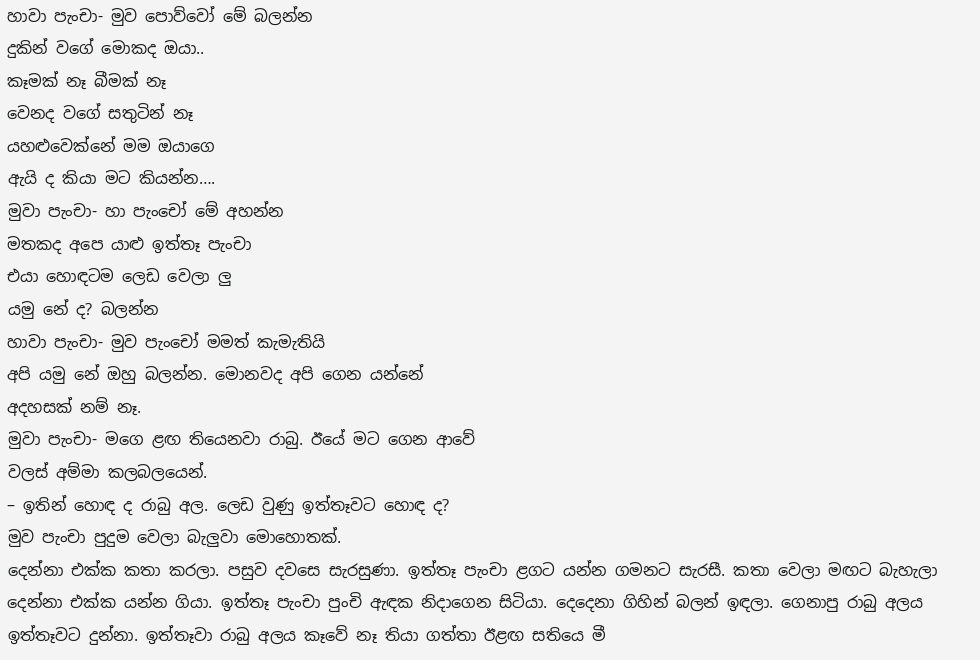හාවා පැංචා- මුව පොව්වෝ මේ බලන්න
දුකින් වගේ මොකද ඔයා..
කෑමක් නෑ බීමක් නෑ
වෙනද වගේ සතුටින් නෑ
යහළුවෙක්නේ මම ඔයාගෙ
ඇයි ද කියා මට කියන්න….
මුවා පැංචා- හා පැංචෝ මේ අහන්න
මතකද අපෙ යාළු ඉත්තෑ පැංචා
එයා හොඳටම ලෙඩ වෙලා ලු
යමු නේ ද? බලන්න
හාවා පැංචා- මුව පැංචෝ මමත් කැමැතියි
අපි යමු නේ ඔහු බලන්න. මොනවද අපි ගෙන යන්නේ
අදහසක් නම් නෑ.
මුවා පැංචා- මගෙ ළඟ තියෙනවා රාබු. ඊයේ මට ගෙන ආවේ
වලස් අම්මා කලබලයෙන්.
– ඉතින් හොඳ ද රාබු අල. ලෙඩ වුණු ඉත්තෑවට හොඳ ද?
මුව පැංචා පුදුම වෙලා බැලුවා මොහොතක්.
දෙන්නා එක්ක කතා කරලා. පසුව දවසෙ සැරසුණා. ඉත්තෑ පැංචා ළගට යන්න ගමනට සැරසී. කතා වෙලා මඟට බැහැලා දෙන්නා එක්ක යන්න ගියා. ඉත්තෑ පැංචා පුංචි ඇඳක නිදාගෙන සිටියා. දෙදෙනා ගිහින් බලන් ඉඳලා. ගෙනාපු රාබු අලය ඉත්තෑවට දුන්නා. ඉත්තෑවා රාබු අලය කෑවේ නෑ තියා ගත්තා ඊළඟ සතියෙ මී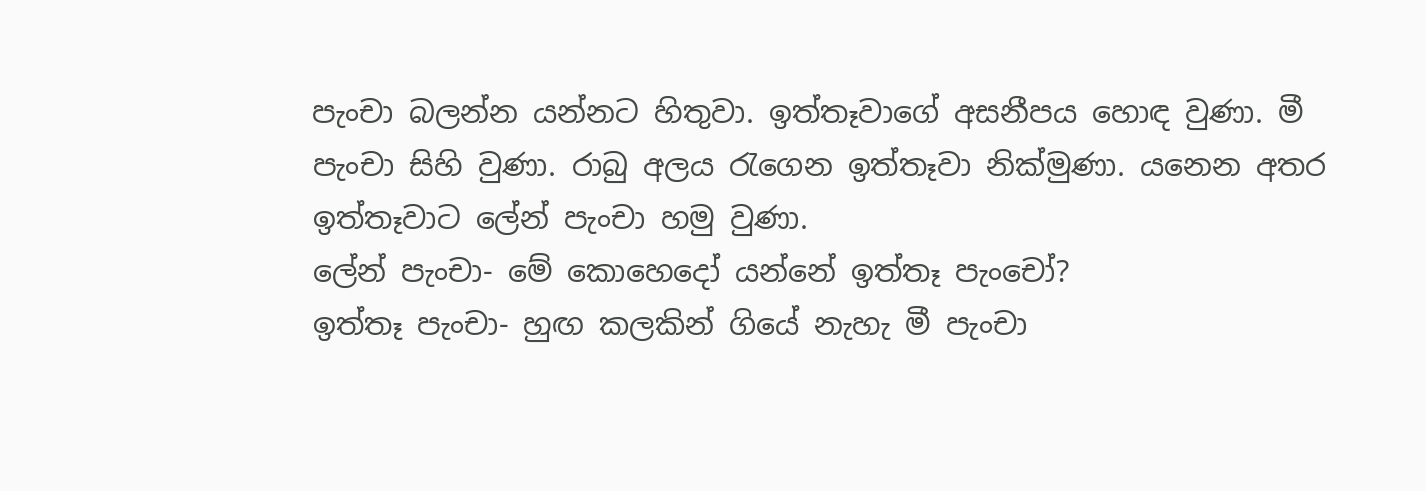පැංචා බලන්න යන්නට හිතුවා. ඉත්තෑවාගේ අසනීපය හොඳ වුණා. මී පැංචා සිහි වුණා. රාබු අලය රැගෙන ඉත්තෑවා නික්මුණා. යනෙන අතර ඉත්තෑවාට ලේන් පැංචා හමු වුණා.
ලේන් පැංචා- මේ කොහෙදෝ යන්නේ ඉත්තෑ පැංචෝ?
ඉත්තෑ පැංචා- හුඟ කලකින් ගියේ නැහැ මී පැංචා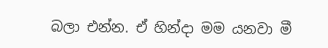බලා එන්න. ඒ හින්දා මම යනවා මී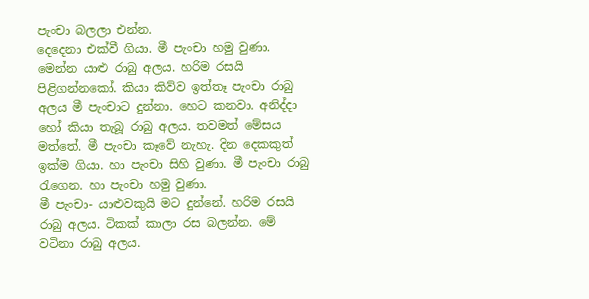පැංචා බලලා එන්න.
දෙදෙනා එක්වී ගියා. මී පැංචා හමු වුණා. මෙන්න යාළු රාබු අලය. හරිම රසයි පිළිගන්නකෝ. කියා කිව්ව ඉත්තෑ පැංචා රාබු අලය මී පැංචාට දුන්නා. හෙට කනවා. අනිද්දා හෝ කියා තැබූ රාබු අලය. තවමත් මේසය මත්තේ. මී පැංචා කෑවේ නැහැ. දින දෙකකුත් ඉක්ම ගියා. හා පැංචා සිහි වුණා. මී පැංචා රාබු රැගෙන. හා පැංචා හමු වුණා.
මී පැංචා- යාළුවකුයි මට දුන්නේ. හරිම රසයි රාබු අලය. ටිකක් කාලා රස බලන්න. මේ වටිනා රාබු අලය.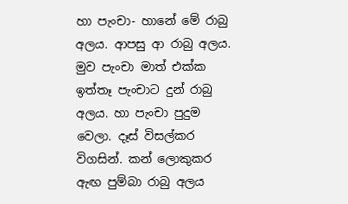හා පැංචා- හානේ මේ රාබු අලය. ආපසු ආ රාබු අලය. මුව පැංචා මාත් එක්ක ඉත්තෑ පැංචාට දුන් රාබු අලය. හා පැංචා පුදුම වෙලා. දෑස් විසල්කර
විගසින්. කන් ලොකුකර ඇඟ පුම්බා රාබු අලය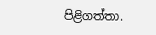පිළිගත්තා.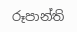රූපාන්ති